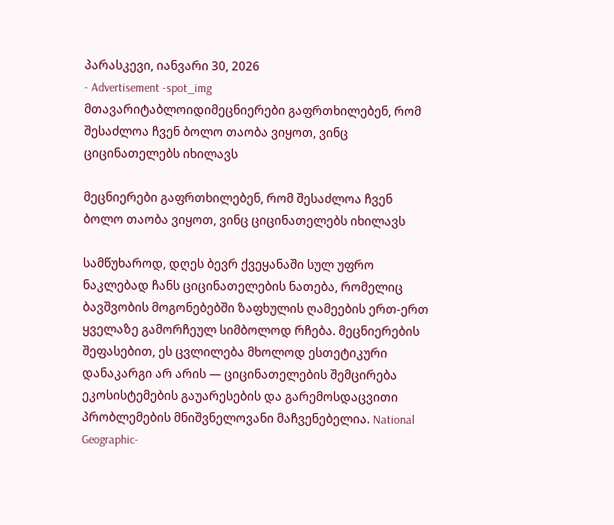პარასკევი, იანვარი 30, 2026
- Advertisement -spot_img
მთავარიტაბლოიდიმეცნიერები გაფრთხილებენ, რომ შესაძლოა ჩვენ ბოლო თაობა ვიყოთ, ვინც ციცინათელებს იხილავს

მეცნიერები გაფრთხილებენ, რომ შესაძლოა ჩვენ ბოლო თაობა ვიყოთ, ვინც ციცინათელებს იხილავს

სამწუხაროდ, დღეს ბევრ ქვეყანაში სულ უფრო ნაკლებად ჩანს ციცინათელების ნათება, რომელიც ბავშვობის მოგონებებში ზაფხულის ღამეების ერთ-ერთ ყველაზე გამორჩეულ სიმბოლოდ რჩება. მეცნიერების შეფასებით, ეს ცვლილება მხოლოდ ესთეტიკური დანაკარგი არ არის — ციცინათელების შემცირება ეკოსისტემების გაუარესების და გარემოსდაცვითი პრობლემების მნიშვნელოვანი მაჩვენებელია. National Geographic-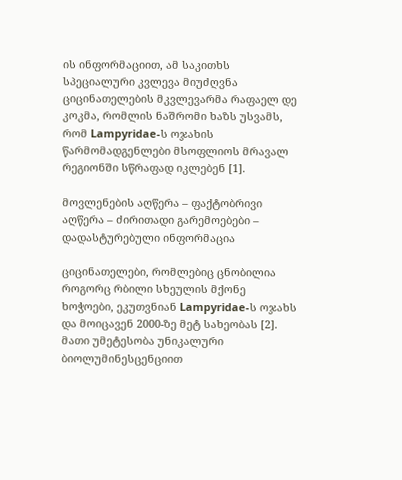ის ინფორმაციით, ამ საკითხს სპეციალური კვლევა მიუძღვნა ციცინათელების მკვლევარმა რაფაელ დე კოკმა, რომლის ნაშრომი ხაზს უსვამს, რომ Lampyridae-ს ოჯახის წარმომადგენლები მსოფლიოს მრავალ რეგიონში სწრაფად იკლებენ [1].

მოვლენების აღწერა – ფაქტობრივი აღწერა – ძირითადი გარემოებები – დადასტურებული ინფორმაცია

ციცინათელები, რომლებიც ცნობილია როგორც რბილი სხეულის მქონე ხოჭოები, ეკუთვნიან Lampyridae-ს ოჯახს და მოიცავენ 2000-ზე მეტ სახეობას [2]. მათი უმეტესობა უნიკალური ბიოლუმინესცენციით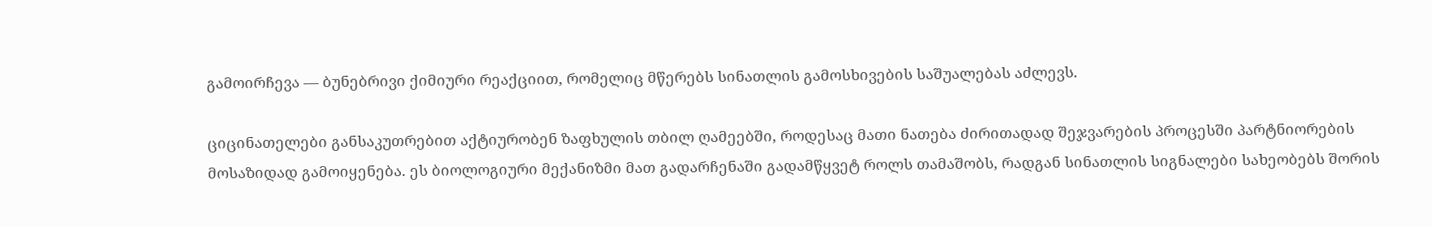გამოირჩევა — ბუნებრივი ქიმიური რეაქციით, რომელიც მწერებს სინათლის გამოსხივების საშუალებას აძლევს.

ციცინათელები განსაკუთრებით აქტიურობენ ზაფხულის თბილ ღამეებში, როდესაც მათი ნათება ძირითადად შეჯვარების პროცესში პარტნიორების მოსაზიდად გამოიყენება. ეს ბიოლოგიური მექანიზმი მათ გადარჩენაში გადამწყვეტ როლს თამაშობს, რადგან სინათლის სიგნალები სახეობებს შორის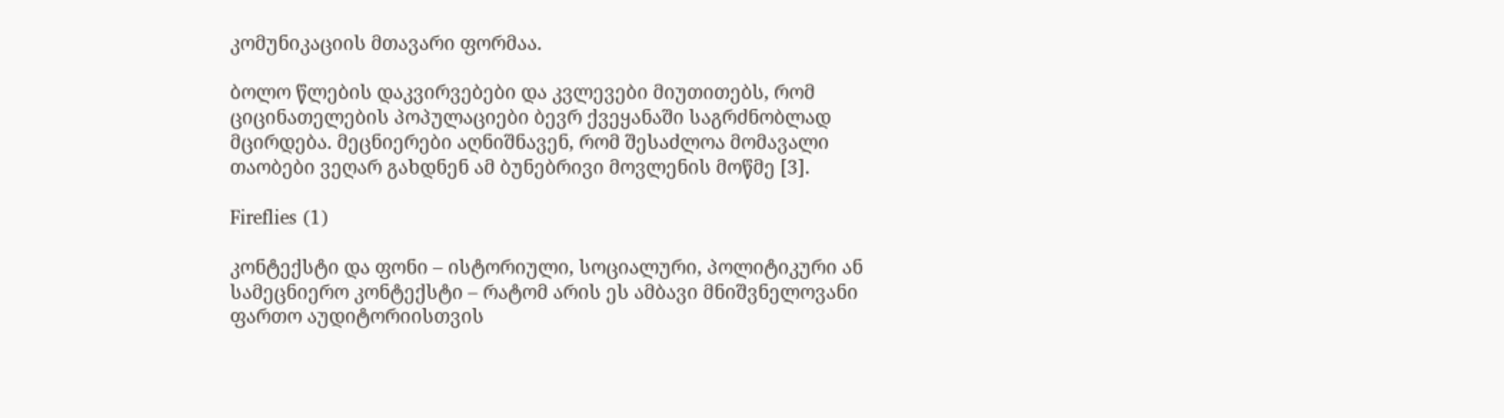კომუნიკაციის მთავარი ფორმაა.

ბოლო წლების დაკვირვებები და კვლევები მიუთითებს, რომ ციცინათელების პოპულაციები ბევრ ქვეყანაში საგრძნობლად მცირდება. მეცნიერები აღნიშნავენ, რომ შესაძლოა მომავალი თაობები ვეღარ გახდნენ ამ ბუნებრივი მოვლენის მოწმე [3].

Fireflies (1)

კონტექსტი და ფონი – ისტორიული, სოციალური, პოლიტიკური ან სამეცნიერო კონტექსტი – რატომ არის ეს ამბავი მნიშვნელოვანი ფართო აუდიტორიისთვის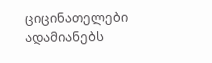ციცინათელები ადამიანებს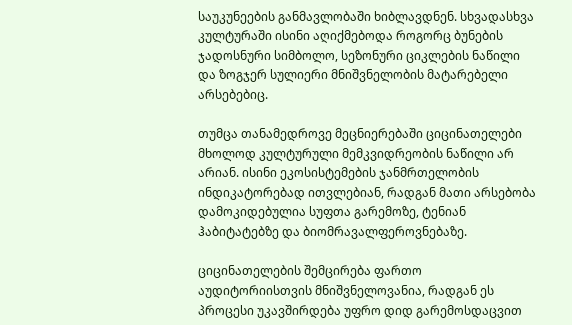საუკუნეების განმავლობაში ხიბლავდნენ. სხვადასხვა კულტურაში ისინი აღიქმებოდა როგორც ბუნების ჯადოსნური სიმბოლო, სეზონური ციკლების ნაწილი და ზოგჯერ სულიერი მნიშვნელობის მატარებელი არსებებიც.

თუმცა თანამედროვე მეცნიერებაში ციცინათელები მხოლოდ კულტურული მემკვიდრეობის ნაწილი არ არიან. ისინი ეკოსისტემების ჯანმრთელობის ინდიკატორებად ითვლებიან, რადგან მათი არსებობა დამოკიდებულია სუფთა გარემოზე, ტენიან ჰაბიტატებზე და ბიომრავალფეროვნებაზე.

ციცინათელების შემცირება ფართო აუდიტორიისთვის მნიშვნელოვანია, რადგან ეს პროცესი უკავშირდება უფრო დიდ გარემოსდაცვით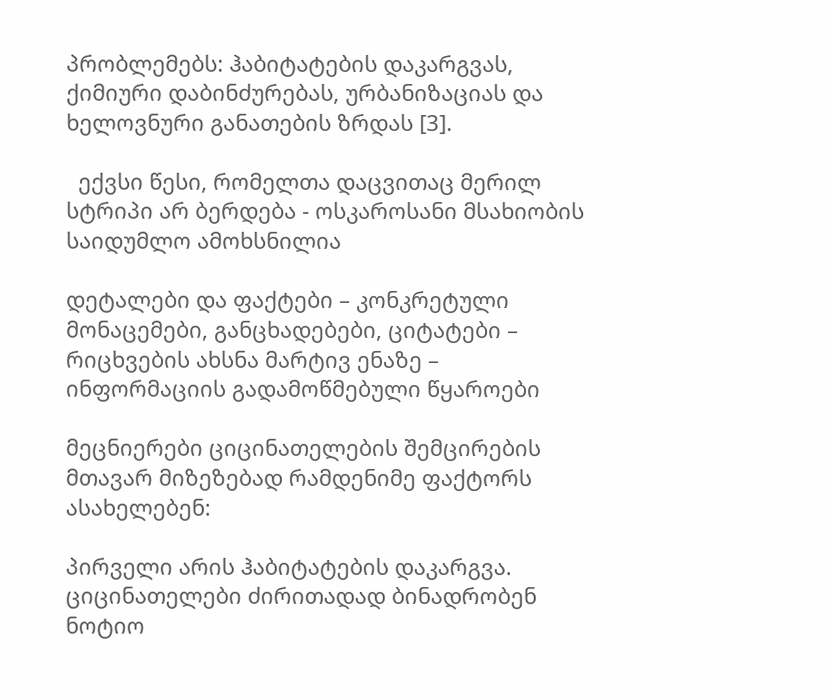პრობლემებს: ჰაბიტატების დაკარგვას, ქიმიური დაბინძურებას, ურბანიზაციას და ხელოვნური განათების ზრდას [3].

  ექვსი წესი, რომელთა დაცვითაც მერილ სტრიპი არ ბერდება - ოსკაროსანი მსახიობის საიდუმლო ამოხსნილია

დეტალები და ფაქტები – კონკრეტული მონაცემები, განცხადებები, ციტატები – რიცხვების ახსნა მარტივ ენაზე – ინფორმაციის გადამოწმებული წყაროები

მეცნიერები ციცინათელების შემცირების მთავარ მიზეზებად რამდენიმე ფაქტორს ასახელებენ:

პირველი არის ჰაბიტატების დაკარგვა. ციცინათელები ძირითადად ბინადრობენ ნოტიო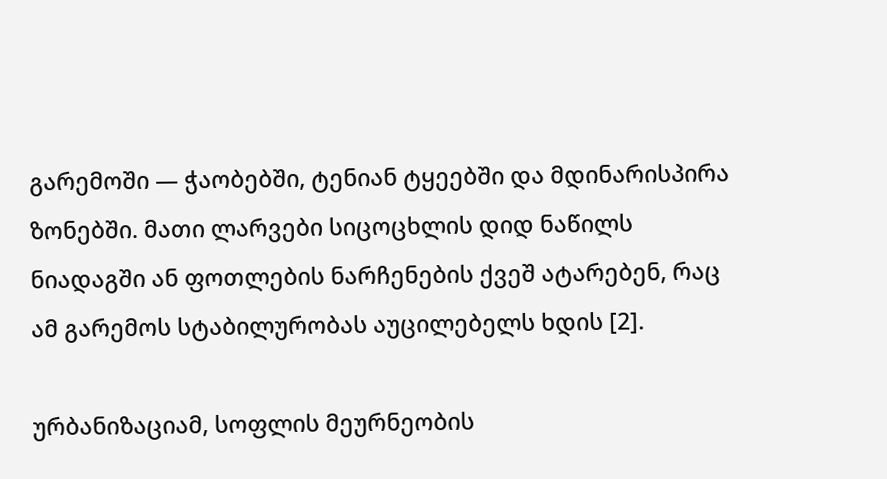გარემოში — ჭაობებში, ტენიან ტყეებში და მდინარისპირა ზონებში. მათი ლარვები სიცოცხლის დიდ ნაწილს ნიადაგში ან ფოთლების ნარჩენების ქვეშ ატარებენ, რაც ამ გარემოს სტაბილურობას აუცილებელს ხდის [2].

ურბანიზაციამ, სოფლის მეურნეობის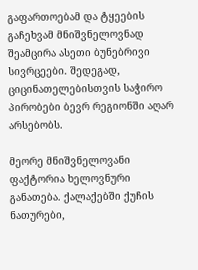გაფართოებამ და ტყეების გაჩეხვამ მნიშვნელოვნად შეამცირა ასეთი ბუნებრივი სივრცეები. შედეგად, ციცინათელებისთვის საჭირო პირობები ბევრ რეგიონში აღარ არსებობს.

მეორე მნიშვნელოვანი ფაქტორია ხელოვნური განათება. ქალაქებში ქუჩის ნათურები,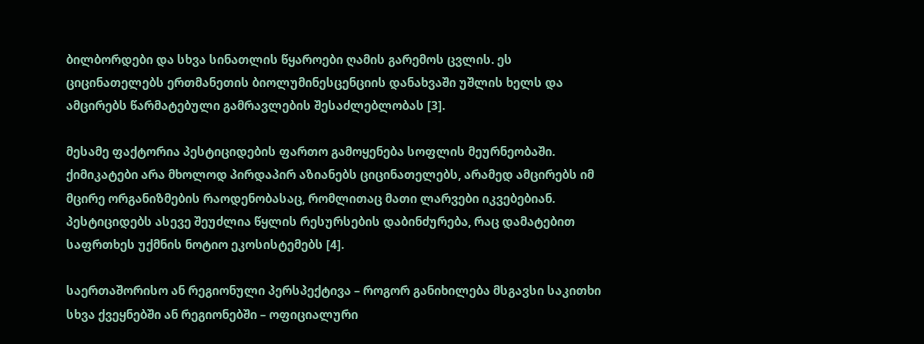ბილბორდები და სხვა სინათლის წყაროები ღამის გარემოს ცვლის. ეს ციცინათელებს ერთმანეთის ბიოლუმინესცენციის დანახვაში უშლის ხელს და ამცირებს წარმატებული გამრავლების შესაძლებლობას [3].

მესამე ფაქტორია პესტიციდების ფართო გამოყენება სოფლის მეურნეობაში. ქიმიკატები არა მხოლოდ პირდაპირ აზიანებს ციცინათელებს, არამედ ამცირებს იმ მცირე ორგანიზმების რაოდენობასაც, რომლითაც მათი ლარვები იკვებებიან. პესტიციდებს ასევე შეუძლია წყლის რესურსების დაბინძურება, რაც დამატებით საფრთხეს უქმნის ნოტიო ეკოსისტემებს [4].

საერთაშორისო ან რეგიონული პერსპექტივა – როგორ განიხილება მსგავსი საკითხი სხვა ქვეყნებში ან რეგიონებში – ოფიციალური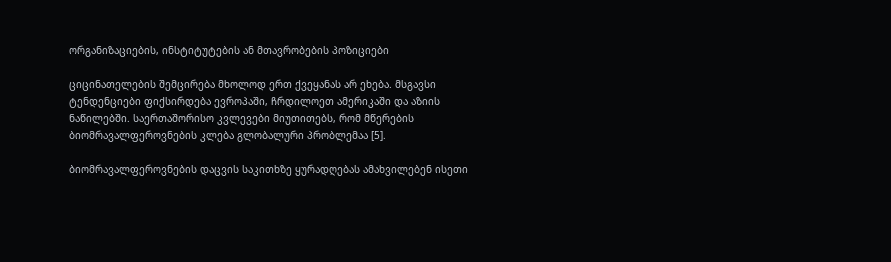ორგანიზაციების, ინსტიტუტების ან მთავრობების პოზიციები

ციცინათელების შემცირება მხოლოდ ერთ ქვეყანას არ ეხება. მსგავსი ტენდენციები ფიქსირდება ევროპაში, ჩრდილოეთ ამერიკაში და აზიის ნაწილებში. საერთაშორისო კვლევები მიუთითებს, რომ მწერების ბიომრავალფეროვნების კლება გლობალური პრობლემაა [5].

ბიომრავალფეროვნების დაცვის საკითხზე ყურადღებას ამახვილებენ ისეთი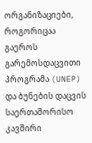ორგანიზაციები, როგორიცაა გაეროს გარემოსდაცვითი პროგრამა (UNEP) და ბუნების დაცვის საერთაშორისო კავშირი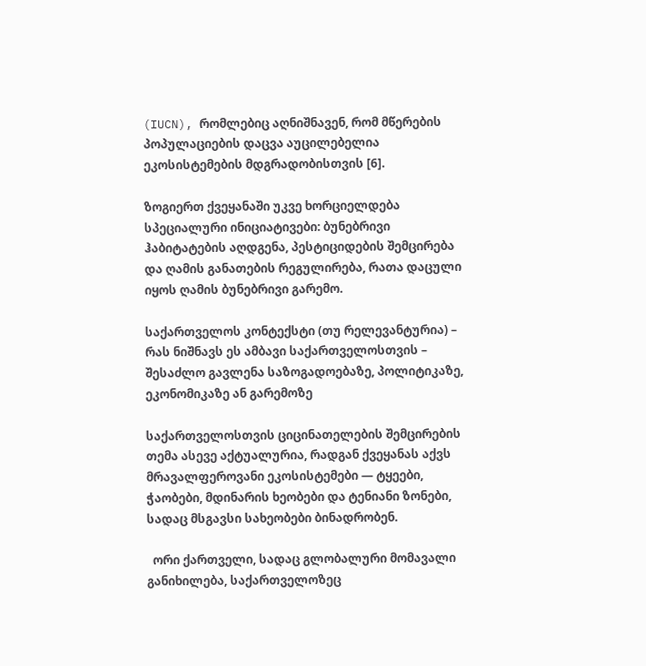(IUCN), რომლებიც აღნიშნავენ, რომ მწერების პოპულაციების დაცვა აუცილებელია ეკოსისტემების მდგრადობისთვის [6].

ზოგიერთ ქვეყანაში უკვე ხორციელდება სპეციალური ინიციატივები: ბუნებრივი ჰაბიტატების აღდგენა, პესტიციდების შემცირება და ღამის განათების რეგულირება, რათა დაცული იყოს ღამის ბუნებრივი გარემო.

საქართველოს კონტექსტი (თუ რელევანტურია) – რას ნიშნავს ეს ამბავი საქართველოსთვის – შესაძლო გავლენა საზოგადოებაზე, პოლიტიკაზე, ეკონომიკაზე ან გარემოზე

საქართველოსთვის ციცინათელების შემცირების თემა ასევე აქტუალურია, რადგან ქვეყანას აქვს მრავალფეროვანი ეკოსისტემები — ტყეები, ჭაობები, მდინარის ხეობები და ტენიანი ზონები, სადაც მსგავსი სახეობები ბინადრობენ.

  ორი ქართველი, სადაც გლობალური მომავალი განიხილება, საქართველოზეც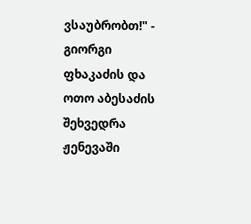ვსაუბრობთ!" - გიორგი ფხაკაძის და ოთო აბესაძის შეხვედრა ჟენევაში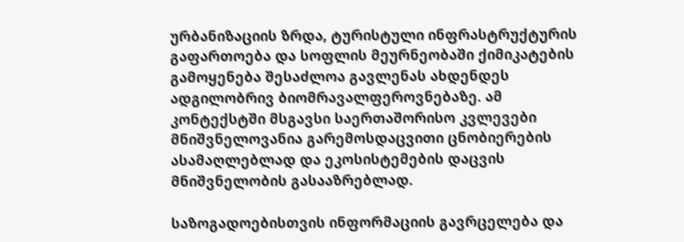ურბანიზაციის ზრდა, ტურისტული ინფრასტრუქტურის გაფართოება და სოფლის მეურნეობაში ქიმიკატების გამოყენება შესაძლოა გავლენას ახდენდეს ადგილობრივ ბიომრავალფეროვნებაზე. ამ კონტექსტში მსგავსი საერთაშორისო კვლევები მნიშვნელოვანია გარემოსდაცვითი ცნობიერების ასამაღლებლად და ეკოსისტემების დაცვის მნიშვნელობის გასააზრებლად.

საზოგადოებისთვის ინფორმაციის გავრცელება და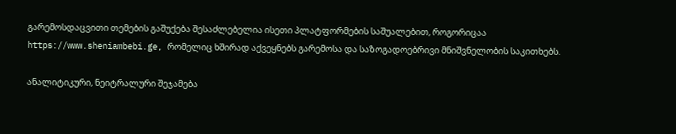გარემოსდაცვითი თემების გაშუქება შესაძლებელია ისეთი პლატფორმების საშუალებით, როგორიცაა https://www.sheniambebi.ge, რომელიც ხშირად აქვეყნებს გარემოსა და საზოგადოებრივი მნიშვნელობის საკითხებს.

ანალიტიკური, ნეიტრალური შეჯამება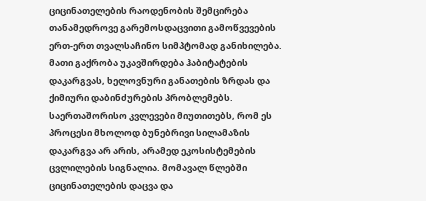ციცინათელების რაოდენობის შემცირება თანამედროვე გარემოსდაცვითი გამოწვევების ერთ-ერთ თვალსაჩინო სიმპტომად განიხილება. მათი გაქრობა უკავშირდება ჰაბიტატების დაკარგვას, ხელოვნური განათების ზრდას და ქიმიური დაბინძურების პრობლემებს. საერთაშორისო კვლევები მიუთითებს, რომ ეს პროცესი მხოლოდ ბუნებრივი სილამაზის დაკარგვა არ არის, არამედ ეკოსისტემების ცვლილების სიგნალია. მომავალ წლებში ციცინათელების დაცვა და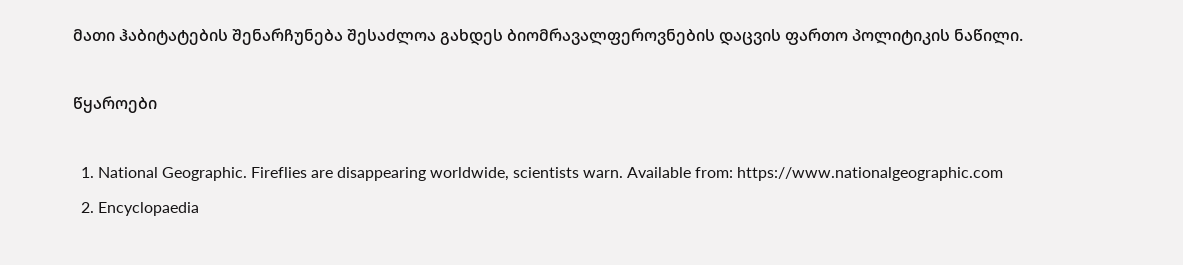მათი ჰაბიტატების შენარჩუნება შესაძლოა გახდეს ბიომრავალფეროვნების დაცვის ფართო პოლიტიკის ნაწილი.

წყაროები

  1. National Geographic. Fireflies are disappearing worldwide, scientists warn. Available from: https://www.nationalgeographic.com
  2. Encyclopaedia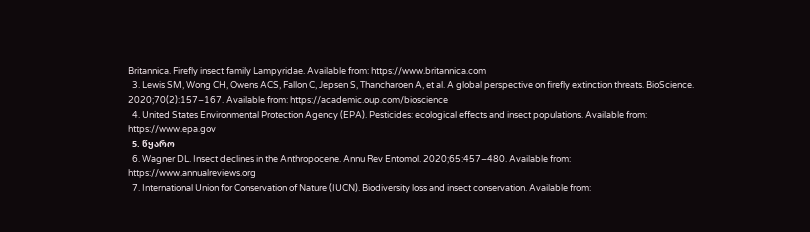Britannica. Firefly insect family Lampyridae. Available from: https://www.britannica.com
  3. Lewis SM, Wong CH, Owens ACS, Fallon C, Jepsen S, Thancharoen A, et al. A global perspective on firefly extinction threats. BioScience. 2020;70(2):157–167. Available from: https://academic.oup.com/bioscience
  4. United States Environmental Protection Agency (EPA). Pesticides: ecological effects and insect populations. Available from: https://www.epa.gov
  5. წყარო
  6. Wagner DL. Insect declines in the Anthropocene. Annu Rev Entomol. 2020;65:457–480. Available from: https://www.annualreviews.org
  7. International Union for Conservation of Nature (IUCN). Biodiversity loss and insect conservation. Available from: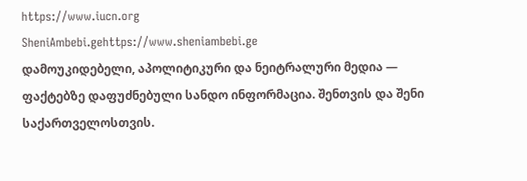https://www.iucn.org
SheniAmbebi.gehttps://www.sheniambebi.ge
დამოუკიდებელი, აპოლიტიკური და ნეიტრალური მედია — ფაქტებზე დაფუძნებული სანდო ინფორმაცია. შენთვის და შენი საქართველოსთვის.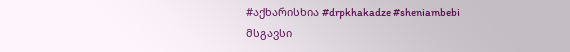#აქხარისხია #drpkhakadze #sheniambebi
მსგავსი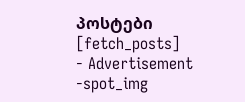პოსტები
[fetch_posts]
- Advertisement -spot_img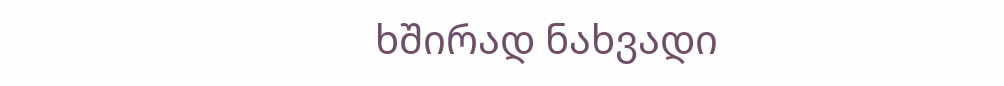ხშირად ნახვადი